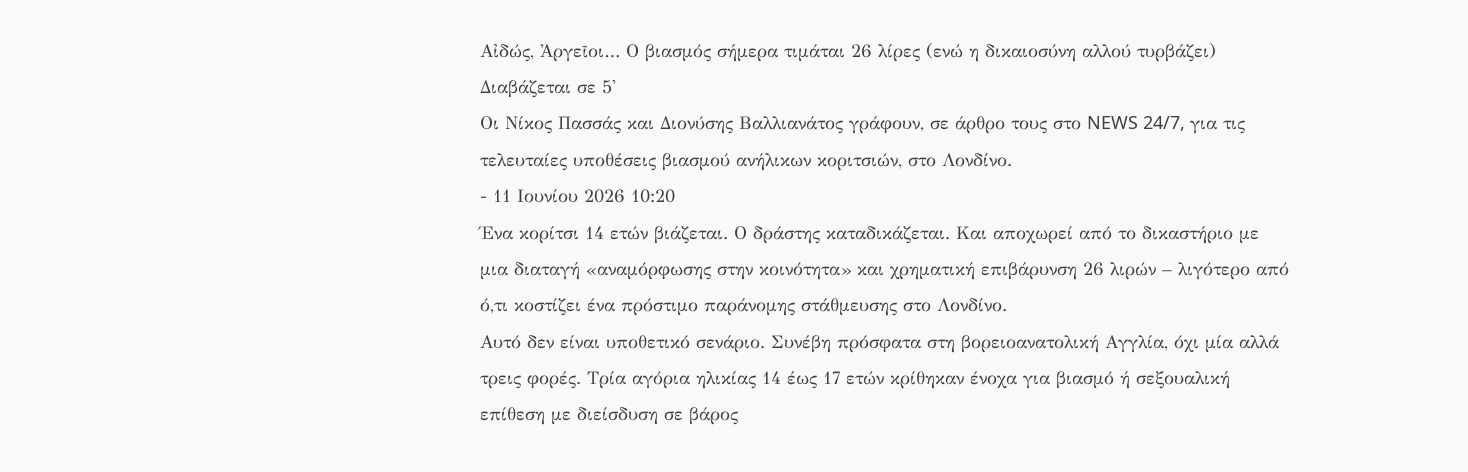Αἰδώς, Ἀργεῖοι… Ο βιασμός σήμερα τιμάται 26 λίρες (ενώ η δικαιοσύνη αλλού τυρβάζει)
Διαβάζεται σε 5'
Οι Νίκος Πασσάς και Διονύσης Βαλλιανάτος γράφουν, σε άρθρο τους στο NEWS 24/7, για τις τελευταίες υποθέσεις βιασμού ανήλικων κοριτσιών, στο Λονδίνο.
- 11 Ιουνίου 2026 10:20
Ένα κορίτσι 14 ετών βιάζεται. Ο δράστης καταδικάζεται. Και αποχωρεί από το δικαστήριο με μια διαταγή «αναμόρφωσης στην κοινότητα» και χρηματική επιβάρυνση 26 λιρών – λιγότερο από ό,τι κοστίζει ένα πρόστιμο παράνομης στάθμευσης στο Λονδίνο.
Αυτό δεν είναι υποθετικό σενάριο. Συνέβη πρόσφατα στη βορειοανατολική Αγγλία, όχι μία αλλά τρεις φορές. Τρία αγόρια ηλικίας 14 έως 17 ετών κρίθηκαν ένοχα για βιασμό ή σεξουαλική επίθεση με διείσδυση σε βάρος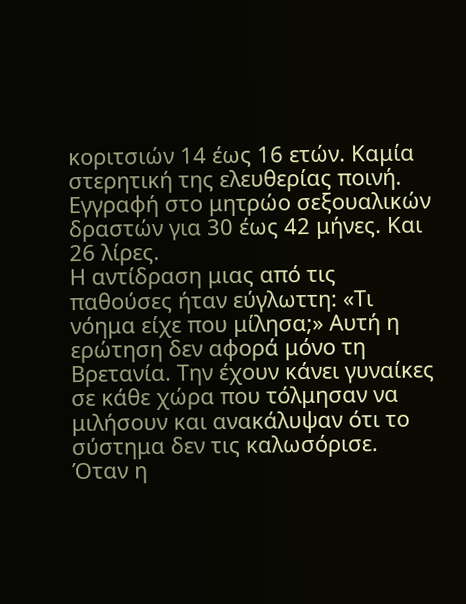κοριτσιών 14 έως 16 ετών. Καμία στερητική της ελευθερίας ποινή. Εγγραφή στο μητρώο σεξουαλικών δραστών για 30 έως 42 μήνες. Και 26 λίρες.
Η αντίδραση μιας από τις παθούσες ήταν εύγλωττη: «Τι νόημα είχε που μίλησα;» Αυτή η ερώτηση δεν αφορά μόνο τη Βρετανία. Την έχουν κάνει γυναίκες σε κάθε χώρα που τόλμησαν να μιλήσουν και ανακάλυψαν ότι το σύστημα δεν τις καλωσόρισε.
Όταν η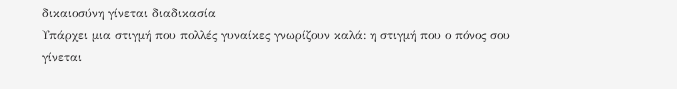δικαιοσύνη γίνεται διαδικασία
Υπάρχει μια στιγμή που πολλές γυναίκες γνωρίζουν καλά: η στιγμή που ο πόνος σου γίνεται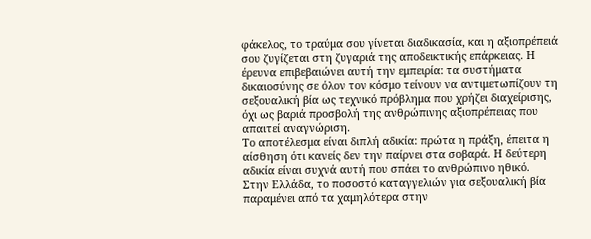φάκελος, το τραύμα σου γίνεται διαδικασία, και η αξιοπρέπειά σου ζυγίζεται στη ζυγαριά της αποδεικτικής επάρκειας. Η έρευνα επιβεβαιώνει αυτή την εμπειρία: τα συστήματα δικαιοσύνης σε όλον τον κόσμο τείνουν να αντιμετωπίζουν τη σεξουαλική βία ως τεχνικό πρόβλημα που χρήζει διαχείρισης, όχι ως βαριά προσβολή της ανθρώπινης αξιοπρέπειας που απαιτεί αναγνώριση.
Το αποτέλεσμα είναι διπλή αδικία: πρώτα η πράξη, έπειτα η αίσθηση ότι κανείς δεν την παίρνει στα σοβαρά. Η δεύτερη αδικία είναι συχνά αυτή που σπάει το ανθρώπινο ηθικό.
Στην Ελλάδα, το ποσοστό καταγγελιών για σεξουαλική βία παραμένει από τα χαμηλότερα στην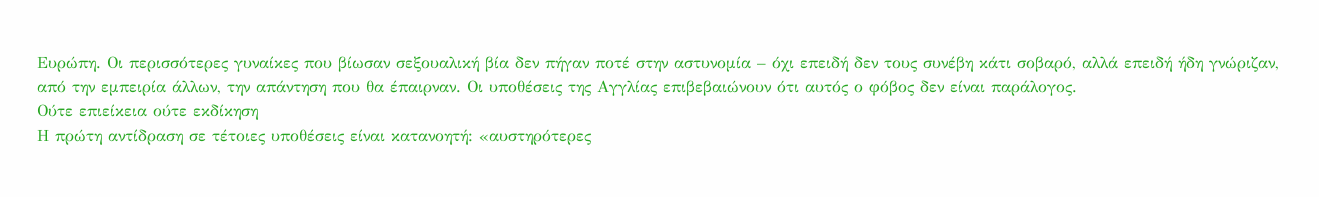Ευρώπη. Οι περισσότερες γυναίκες που βίωσαν σεξουαλική βία δεν πήγαν ποτέ στην αστυνομία – όχι επειδή δεν τους συνέβη κάτι σοβαρό, αλλά επειδή ήδη γνώριζαν, από την εμπειρία άλλων, την απάντηση που θα έπαιρναν. Οι υποθέσεις της Αγγλίας επιβεβαιώνουν ότι αυτός ο φόβος δεν είναι παράλογος.
Ούτε επιείκεια ούτε εκδίκηση
Η πρώτη αντίδραση σε τέτοιες υποθέσεις είναι κατανοητή: «αυστηρότερες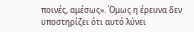ποινές, αμέσως». Όμως η έρευνα δεν υποστηρίζει ότι αυτό λύνει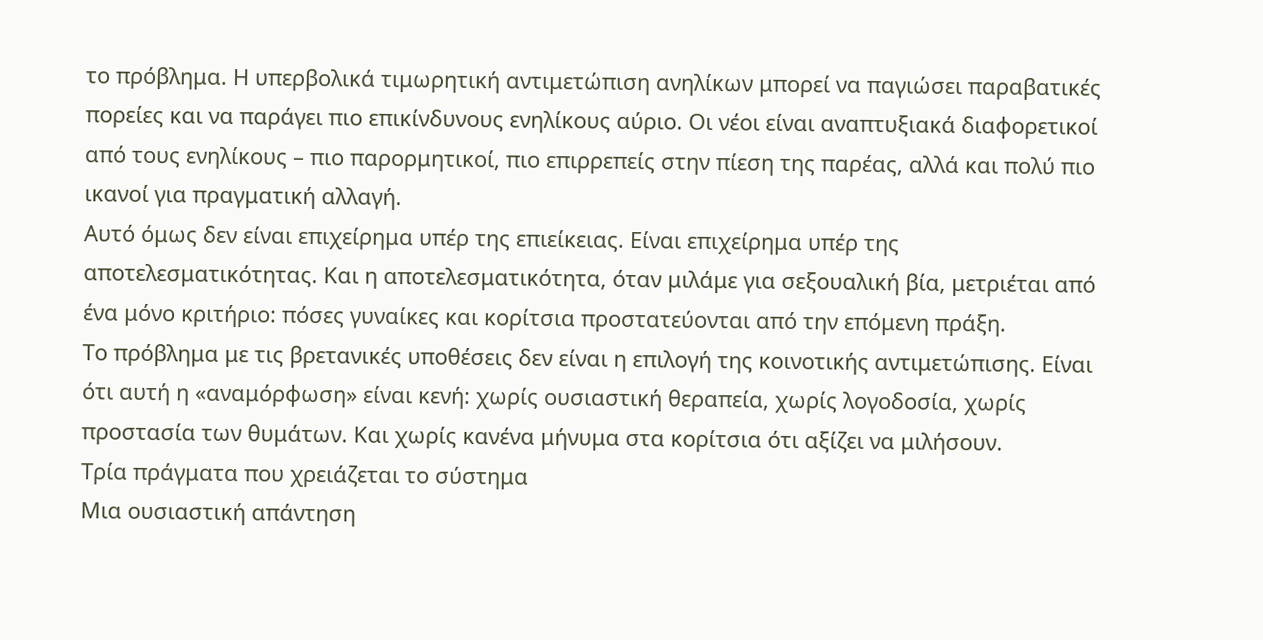το πρόβλημα. Η υπερβολικά τιμωρητική αντιμετώπιση ανηλίκων μπορεί να παγιώσει παραβατικές πορείες και να παράγει πιο επικίνδυνους ενηλίκους αύριο. Οι νέοι είναι αναπτυξιακά διαφορετικοί από τους ενηλίκους – πιο παρορμητικοί, πιο επιρρεπείς στην πίεση της παρέας, αλλά και πολύ πιο ικανοί για πραγματική αλλαγή.
Αυτό όμως δεν είναι επιχείρημα υπέρ της επιείκειας. Είναι επιχείρημα υπέρ της αποτελεσματικότητας. Και η αποτελεσματικότητα, όταν μιλάμε για σεξουαλική βία, μετριέται από ένα μόνο κριτήριο: πόσες γυναίκες και κορίτσια προστατεύονται από την επόμενη πράξη.
Το πρόβλημα με τις βρετανικές υποθέσεις δεν είναι η επιλογή της κοινοτικής αντιμετώπισης. Είναι ότι αυτή η «αναμόρφωση» είναι κενή: χωρίς ουσιαστική θεραπεία, χωρίς λογοδοσία, χωρίς προστασία των θυμάτων. Και χωρίς κανένα μήνυμα στα κορίτσια ότι αξίζει να μιλήσουν.
Τρία πράγματα που χρειάζεται το σύστημα
Μια ουσιαστική απάντηση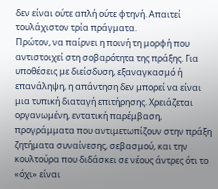δεν είναι ούτε απλή ούτε φτηνή. Απαιτεί τουλάχιστον τρία πράγματα.
Πρώτον, να παίρνει η ποινή τη μορφή που αντιστοιχεί στη σοβαρότητα της πράξης. Για υποθέσεις με διείσδυση, εξαναγκασμό ή επανάληψη, η απάντηση δεν μπορεί να είναι μια τυπική διαταγή επιτήρησης. Χρειάζεται οργανωμένη, εντατική παρέμβαση, προγράμματα που αντιμετωπίζουν στην πράξη ζητήματα συναίνεσης, σεβασμού, και την κουλτούρα που διδάσκει σε νέους άντρες ότι το «όχι» είναι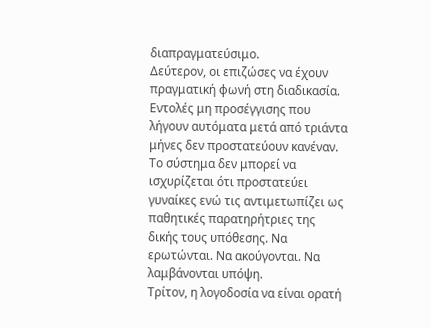διαπραγματεύσιμο.
Δεύτερον, οι επιζώσες να έχουν πραγματική φωνή στη διαδικασία. Εντολές μη προσέγγισης που λήγουν αυτόματα μετά από τριάντα μήνες δεν προστατεύουν κανέναν. Το σύστημα δεν μπορεί να ισχυρίζεται ότι προστατεύει γυναίκες ενώ τις αντιμετωπίζει ως παθητικές παρατηρήτριες της δικής τους υπόθεσης. Να ερωτώνται. Να ακούγονται. Να λαμβάνονται υπόψη.
Τρίτον, η λογοδοσία να είναι ορατή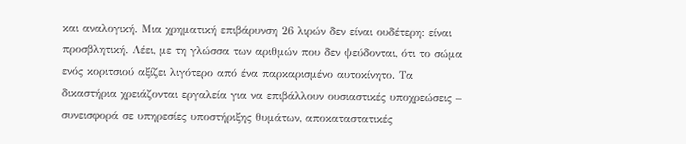και αναλογική. Μια χρηματική επιβάρυνση 26 λιρών δεν είναι ουδέτερη: είναι προσβλητική. Λέει, με τη γλώσσα των αριθμών που δεν ψεύδονται, ότι το σώμα ενός κοριτσιού αξίζει λιγότερο από ένα παρκαρισμένο αυτοκίνητο. Τα δικαστήρια χρειάζονται εργαλεία για να επιβάλλουν ουσιαστικές υποχρεώσεις – συνεισφορά σε υπηρεσίες υποστήριξης θυμάτων, αποκαταστατικές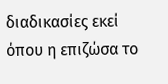διαδικασίες εκεί όπου η επιζώσα το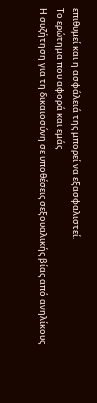επιθυμεί και η ασφάλειά της μπορεί να εξασφαλιστεί.
Το ερώτημα που αφορά και εμάς
Η συζήτηση για τη δικαιοσύνη σε υποθέσεις σεξουαλικής βίας από ανηλίκους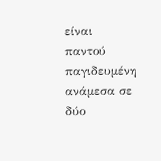είναι παντού παγιδευμένη ανάμεσα σε δύο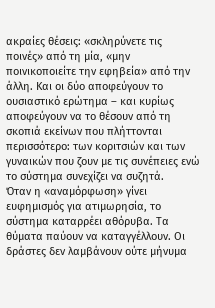ακραίες θέσεις: «σκληρύνετε τις ποινές» από τη μία, «μην ποινικοποιείτε την εφηβεία» από την άλλη. Και οι δύο αποφεύγουν το ουσιαστικό ερώτημα – και κυρίως αποφεύγουν να το θέσουν από τη σκοπιά εκείνων που πλήττονται περισσότερο: των κοριτσιών και των γυναικών που ζουν με τις συνέπειες ενώ το σύστημα συνεχίζει να συζητά.
Όταν η «αναμόρφωση» γίνει ευφημισμός για ατιμωρησία, το σύστημα καταρρέει αθόρυβα. Τα θύματα παύουν να καταγγέλλουν. Οι δράστες δεν λαμβάνουν ούτε μήνυμα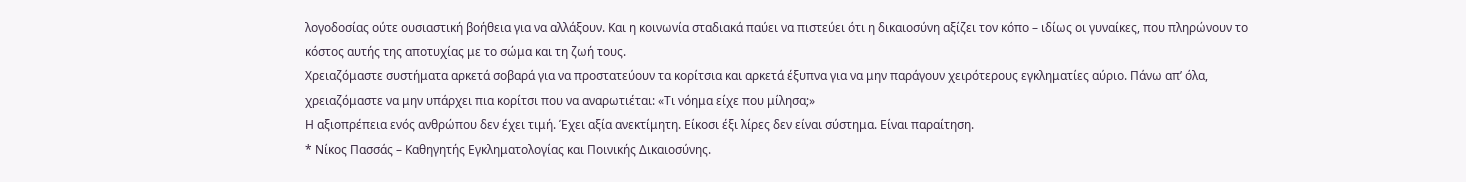λογοδοσίας ούτε ουσιαστική βοήθεια για να αλλάξουν. Και η κοινωνία σταδιακά παύει να πιστεύει ότι η δικαιοσύνη αξίζει τον κόπο – ιδίως οι γυναίκες, που πληρώνουν το κόστος αυτής της αποτυχίας με το σώμα και τη ζωή τους.
Χρειαζόμαστε συστήματα αρκετά σοβαρά για να προστατεύουν τα κορίτσια και αρκετά έξυπνα για να μην παράγουν χειρότερους εγκληματίες αύριο. Πάνω απ’ όλα, χρειαζόμαστε να μην υπάρχει πια κορίτσι που να αναρωτιέται: «Τι νόημα είχε που μίλησα;»
Η αξιοπρέπεια ενός ανθρώπου δεν έχει τιμή. Έχει αξία ανεκτίμητη. Είκοσι έξι λίρες δεν είναι σύστημα. Είναι παραίτηση.
* Νίκος Πασσάς – Καθηγητής Εγκληματολογίας και Ποινικής Δικαιοσύνης.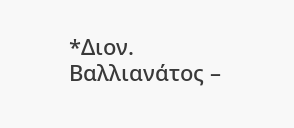*Διον. Βαλλιανάτος –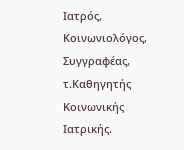Ιατρός, Κοινωνιολόγος, Συγγραφέας, τ.Καθηγητής Κοινωνικής Ιατρικής.